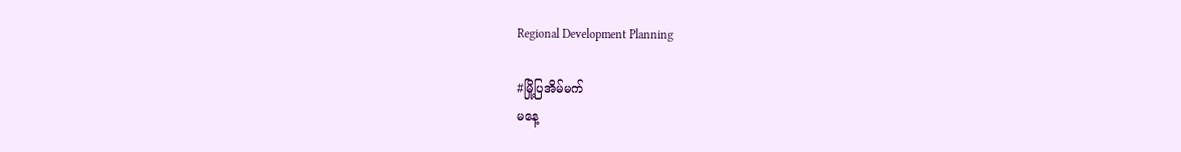Regional Development Planning

#မြို့ပြအိမ်မက်
မနေ့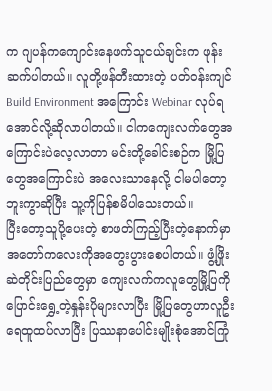က ဂျပန်ကကျောင်းနေဖက်သူငယ်ချင်းက ဖုန်းဆက်ပါတယ်။ လူတို့ဖန်တီးထားတဲ့ ပတ်ဝန်းကျင် Build Environment အကြောင်း Webinar လုပ်ရအောင်လို့ဆိုလာပါတယ်။ ငါကကျေးလက်တွေအကြောင်းပဲလေ့လာတာ မင်းတို့ခေါင်းစဉ်က မြို့ပြတွေအကြောင်းပဲ အလေးသာနေလို့ ငါမပါတော့ဘူးကွာဆိုပြီး သူ့ကိုပြန်စမိပါသေးတယ်။
ပြီးတော့သူပို့ပေးတဲ့ စာဖတ်ကြည့်ပြီးတဲ့နောက်မှာ အတော်ကလေးကိုအတွေးပွားစေပါတယ်။ ဖွံ့ဖြိုးဆဲတိုင်းပြည်တွေမှာ ကျေးလက်ကလူတွေမြို့ပြကို ပြောင်းရွှေ့တဲ့နှုန်းပိုများလာပြီး မြို့ပြတွေဟာလူဦးရေထူထပ်လာပြီး ပြဿနာပေါင်းမျိုးစုံအောင်ကြုံ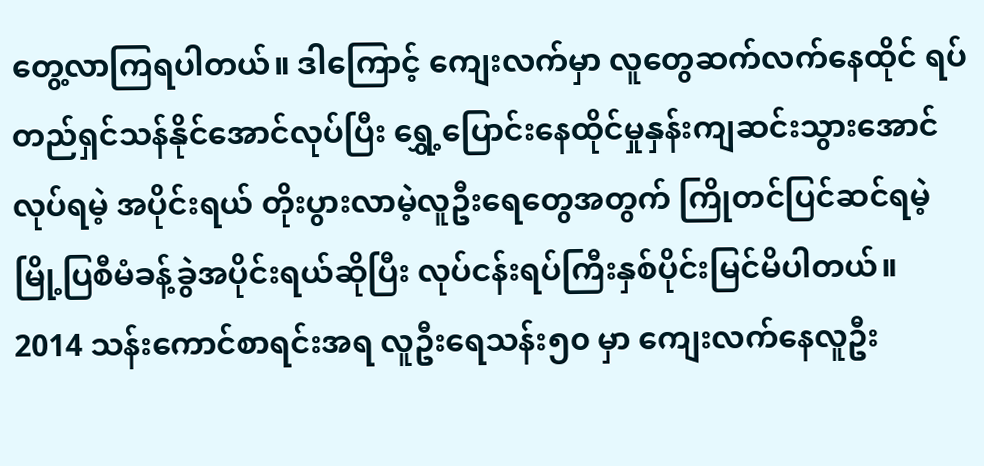တွေ့လာကြရပါတယ်။ ဒါကြောင့် ကျေးလက်မှာ လူတွေဆက်လက်နေထိုင် ရပ်တည်ရှင်သန်နိုင်အောင်လုပ်ပြီး ရွှေ့ပြောင်းနေထိုင်မှုနှန်းကျဆင်းသွားအောင် လုပ်ရမဲ့ အပိုင်းရယ် တိုးပွားလာမဲ့လူဦးရေတွေအတွက် ကြိုတင်ပြင်ဆင်ရမဲ့ မြို့ပြစီမံခန့်ခွဲအပိုင်းရယ်ဆိုပြီး လုပ်ငန်းရပ်ကြီးနှစ်ပိုင်းမြင်မိပါတယ်။
2014 သန်းကောင်စာရင်းအရ လူဦးရေသန်း၅၀ မှာ ကျေးလက်နေလူဦး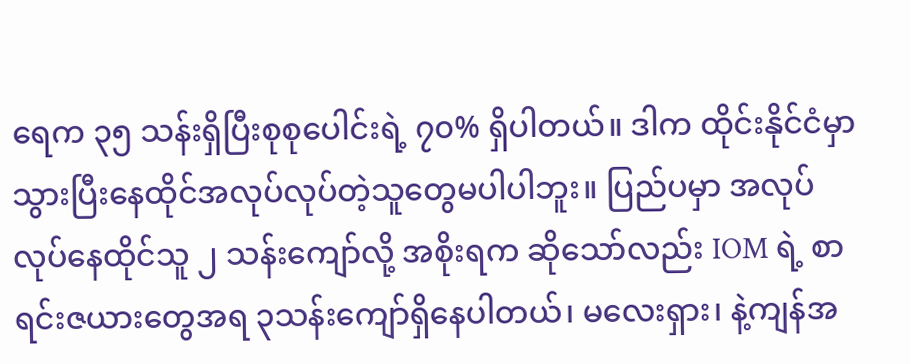ရေက ၃၅ သန်းရှိပြီးစုစုပေါင်းရဲ့ ၇၀% ရှိပါတယ်။ ဒါက ထိုင်းနိုင်ငံမှာသွားပြီးနေထိုင်အလုပ်လုပ်တဲ့သူတွေမပါပါဘူး။ ပြည်ပမှာ အလုပ်လုပ်နေထိုင်သူ ၂ သန်းကျော်လို့ အစိုးရက ဆိုသော်လည်း IOM ရဲ့ စာရင်းဇယားတွေအရ ၃သန်းကျော်ရှိနေပါတယ်၊ မလေးရှား၊ နဲ့ကျန်အ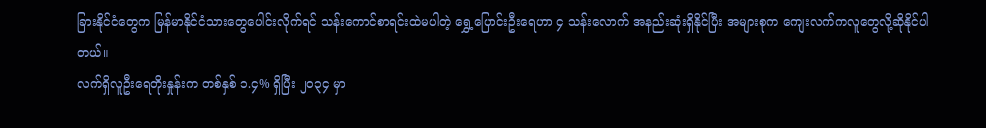ခြားနိုင်ငံတွေက မြန်မာနိုင်ငံသားတွေပေါင်းလိုက်ရင် သန်းကောင်စာရင်းထဲမပါတဲ့ ရွှေ့ပြောင်းဦးရေဟာ ၄ သန်းလောက် အနည်းဆုံးရှိနိုင်ပြီး အများစုက ကျေးလက်ကလူတွေလို့ဆိုနိုင်ပါတယ်။
လက်ရှိလူဦးရေတိုးနှုန်းက တစ်နှစ် ၁.၄% ရှိပြီး ၂၀၃၄ မှာ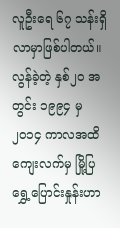လူဦးရေ ၆၇ သန်းရှိလာမှာဖြစ်ပါတယ်။ လွန်ခဲ့တဲ့ နှစ်၂၀ အတွင်း ၁၉၉၄ မှ၂၀၁၄ ကာလအထိ ကျေးလက်မှ မြို့ပြရွှေ့ပြောင်းနှုန်းဟာ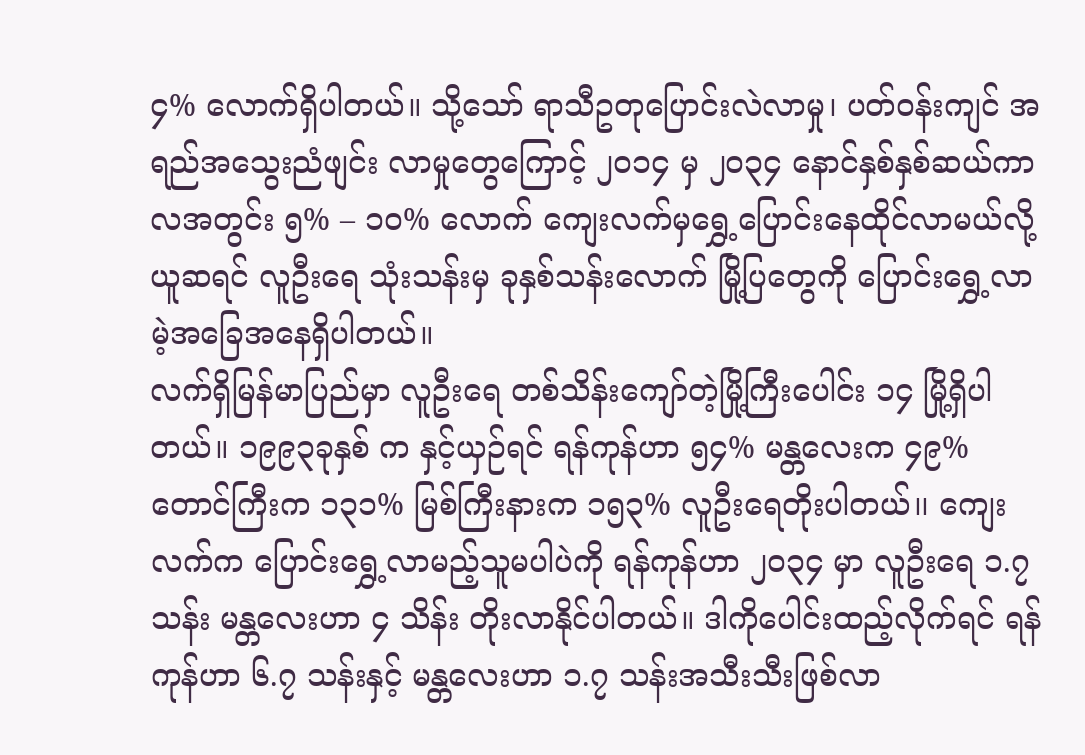၄% လောက်ရှိပါတယ်။ သို့သော် ရာသီဥတုပြောင်းလဲလာမှု၊ ပတ်ဝန်းကျင် အရည်အသွေးညံဖျင်း လာမှုတွေကြောင့် ၂၀၁၄ မှ ၂၀၃၄ နောင်နှစ်နှစ်ဆယ်ကာလအတွင်း ၅% – ၁၀% လောက် ကျေးလက်မှရွှေ့ပြောင်းနေထိုင်လာမယ်လို့ယူဆရင် လူဦးရေ သုံးသန်းမှ ခုနှစ်သန်းလောက် မြို့ပြတွေကို ပြောင်းရွှေ့လာမဲ့အခြေအနေရှိပါတယ်။
လက်ရှိမြန်မာပြည်မှာ လူဦးရေ တစ်သိန်းကျော်တဲ့မြို့ကြီးပေါင်း ၁၄ မြို့ရှိပါတယ်။ ၁၉၉၃ခုနှစ် က နှင့်ယှဉ်ရင် ရန်ကုန်ဟာ ၅၄% မန္တလေးက ၄၉% တောင်ကြီးက ၁၃၁% မြစ်ကြီးနားက ၁၅၃% လူဦးရေတိုးပါတယ်၊၊ ကျေးလက်က ပြောင်းရွှေ့လာမည့်သူမပါပဲကို ရန်ကုန်ဟာ ၂၀၃၄ မှာ လူဦးရေ ၁.၇သန်း မန္တလေးဟာ ၄ သိန်း တိုးလာနိုင်ပါတယ်။ ဒါကိုပေါင်းထည့်လိုက်ရင် ရန်ကုန်ဟာ ၆.၇ သန်းနှင့် မန္တလေးဟာ ၁.၇ သန်းအသီးသီးဖြစ်လာ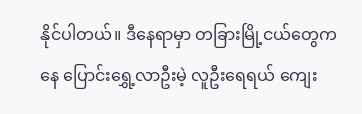နိုင်ပါတယ်။ ဒီနေရာမှာ တခြားမြို့ငယ်တွေကနေ ပြောင်းရွှေ့လာဦးမဲ့ လူဦးရေရယ် ကျေး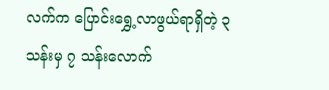လက်က ပြောင်းရွှေ့လာဖွယ်ရာရှိတဲ့ ၃ သန်းမှ ၇ သန်းလောက်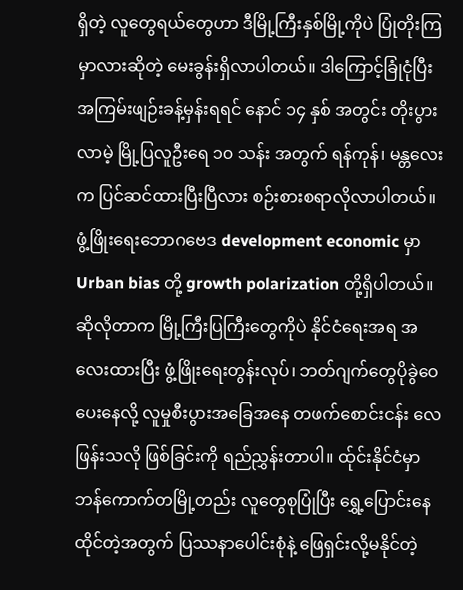ရှိတဲ့ လူတွေရယ်တွေဟာ ဒီမြို့ကြီးနှစ်မြို့ကိုပဲ ပြုံတိုးကြမှာလားဆိုတဲ့ မေးခွန်းရှိလာပါတယ်။ ဒါကြောင့်ခြုံငုံပြီးအကြမ်းဖျဉ်းခန့်မှန်းရရင် နောင် ၁၄ နှစ် အတွင်း တိုးပွားလာမဲ့ မြို့ပြလူဦးရေ ၁၀ သန်း အတွက် ရန်ကုန်၊ မန္တလေးက ပြင်ဆင်ထားပြီးပြီလား စဉ်းစားစရာလိုလာပါတယ်။
ဖွံ့ဖြိုးရေးဘောဂဗေဒ development economic မှာ Urban bias တို့ growth polarization တို့ရှိပါတယ်။ ဆိုလိုတာက မြို့ကြီးပြကြီးတွေကိုပဲ နိုင်ငံရေးအရ အလေးထားပြီး ဖွံ့ဖြိုးရေးတွန်းလုပ်၊ ဘတ်ဂျက်တွေပိုခွဲဝေပေးနေလို့ လူမှုစီးပွားအခြေအနေ တဖက်စောင်းငန်း လေဖြန်းသလို ဖြစ်ခြင်းကို ရည်ညွှန်းတာပါ။ ထ်ုင်းနိုင်ငံမှာ ဘန်ကောက်တမြို့တည်း လူတွေစုပြုံပြီး ရွှေ့ပြောင်းနေထိုင်တဲ့အတွက် ပြဿနာပေါင်းစုံနဲ့ ဖြေရှင်းလို့မနိုင်တဲ့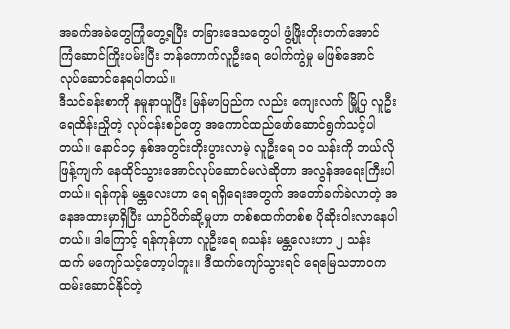အခက်အခဲတွေကြုံတွေ့ရပြီး တခြားဒေသတွေပါ ဖွံ့ဖြိုးတိုးတက်အောင် ကြံဆောင်ကြိုးပမ်းပြီး ဘန်ကောက်လူဦးရေ ပေါက်ကွဲမှု မဖြစ်အောင် လုပ်ဆောင်နေရပါတယ်။
ဒီသင်ခန်းစာကို နမူနာယူပြီး မြန်မာပြည်က လည်း ကျေးလက် မြို့ပြ လူဦးရေထိန်းညှိုတဲ့ လုပ်ငန်းစဉ်တွေ အကောင်ထည်ဖော်ဆောင်ရွက်သင့်ပါတယ်။ နောင်၁၄ နှစ်အတွင်းတိုးပွားလာမဲ့ လူဦးရေ ၁၀ သန်းကို ဘယ်လိုဖြန့်ကျက် နေထိုင်သွားအောင်လုပ်ဆောင်မလဲဆိုတာ အလွန်အရေးကြီးပါတယ်။ ရန်ကုန် မန္တလေးဟာ ရေ ရရှိရေးအတွက် အတော်ခက်ခဲလာတဲ့ အနေအထားမှာရှိပြီး ယာဉ်ပိတ်ဆို့မှုဟာ တစ်စထက်တစ်စ ပိုဆိုးဝါးလာနေပါတယ်။ ဒါကြောင့် ရန်ကုန်ဟာ လူဦးရေ ၈သန်း မန္တလေးဟာ ၂ သန်း ထက် မကျော်သင့်တော့ပါဘူး။ ဒီထက်ကျော်သွားရင် ရေမြေသဘာဝက ထမ်းဆောင်နိုင်တဲ့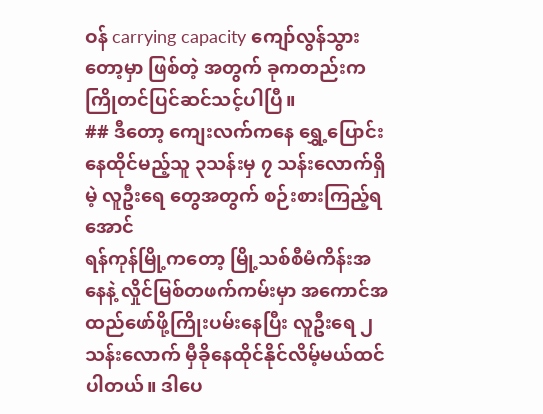ဝန် carrying capacity ကျော်လွန်သွားတော့မှာ ဖြစ်တဲ့ အတွက် ခုကတည်းက ကြိုတင်ပြင်ဆင်သင့်ပါပြီ။
## ဒီတော့ ကျေးလက်ကနေ ရွှေ့ပြောင်းနေထိုင်မည့်သူ ၃သန်းမှ ၇ သန်းလောက်ရှိမဲ့ လူဦးရေ တွေအတွက် စဉ်းစားကြည့်ရအောင်
ရန်ကုန်မြို့ကတော့ မြို့သစ်စီမံကိန်းအနေနဲ့ လှိုင်မြစ်တဖက်ကမ်းမှာ အကောင်အထည်ဖော်ဖို့ကြိုးပမ်းနေပြီး လူဦးရေ ၂ သန်းလောက် မှီခိုနေထိုင်နိုင်လိမ့်မယ်ထင်ပါတယ်။ ဒါပေ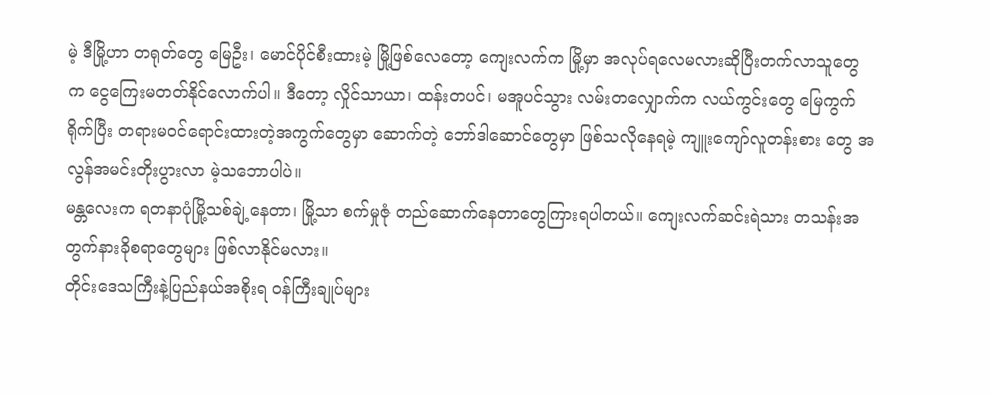မဲ့ ဒီမြို့ဟာ တရုတ်တွေ မြေဦး၊ မောင်ပိုင်စီးထားမဲ့ မြို့ဖြစ်လေတော့ ကျေးလက်က မြို့မှာ အလုပ်ရလေမလားဆိုပြီးတက်လာသူတွေ က ငွေကြေးမတတ်နိုင်လောက်ပါ။ ဒီတော့ လှိုင်သာယာ၊ ထန်းတပင်၊ မအူပင်သွား လမ်းတလျှောက်က လယ်ကွင်းတွေ မြေကွက်ရိုက်ပြီး တရားမဝင်ရောင်းထားတဲ့အကွက်တွေမှာ ဆောက်တဲ့ ဘော်ဒါဆောင်တွေမှာ ဖြစ်သလိုနေရမဲ့ ကျူးကျော်လူတန်းစား တွေ အလွန်အမင်းတိုးပွားလာ မဲ့သဘောပါပဲ။
မန္တလေးက ရတနာပုံမြို့သစ်ချဲ့နေတာ၊ မြို့သာ စက်မှုဇုံ တည်ဆောက်နေတာတွေကြားရပါတယ်။ ကျေးလက်ဆင်းရဲသား တသန်းအတွက်နားခိုစရာတွေများ ဖြစ်လာနိုင်မလား။
တိုင်းဒေသကြီးနဲ့ပြည်နယ်အစိုးရ ဝန်ကြီးချုပ်များ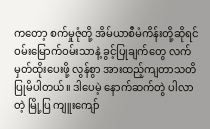ကတော့ စက်မှုဇုံတို့ အိမ်ယာစီမံကိန်းတို့ဆိုရင် ဝမ်းမြောက်ဝမ်းသာနဲ့ ခွင့်ပြုချက်တွေ လက်မှတ်ထိုးပေးဖို့ လွန်စွာ အားထည့်ကျတာသတိပြုမိပါတယ်။ ဒါပေမဲ့ နောက်ဆက်တွဲ ပါလာတဲ့ မြို့ပြ ကျူးကျော်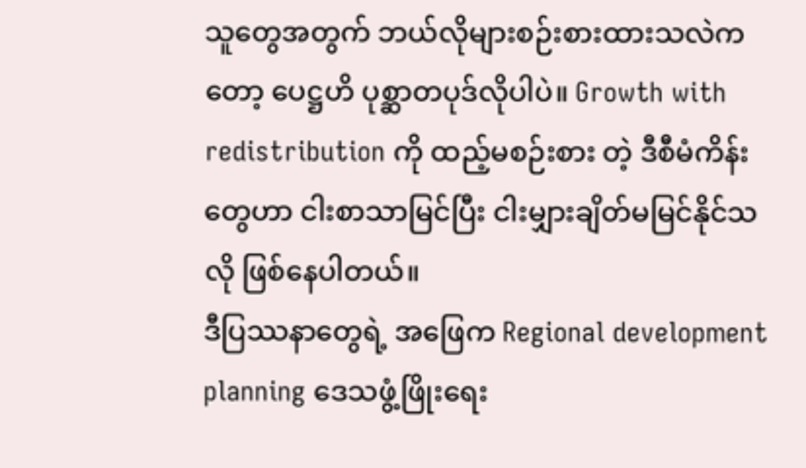သူတွေအတွက် ဘယ်လိုများစဉ်းစားထားသလဲကတော့ ပေဋ္ဌဟိ ပုစ္ဆာတပုဒ်လိုပါပဲ။ Growth with redistribution ကို ထည့်မစဉ်းစား တဲ့ ဒီစီမံကိန်းတွေဟာ ငါးစာသာမြင်ပြီး ငါးမျှားချိတ်မမြင်နိုင်သလို ဖြစ်နေပါတယ်။
ဒီပြဿနာတွေရဲ့ အဖြေက Regional development planning ဒေသဖွံ့ဖြိုးရေး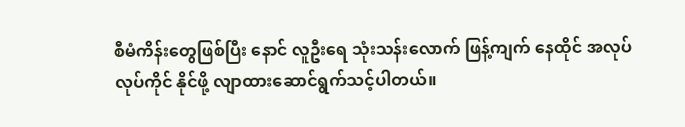စီမံကိန်းတွေဖြစ်ပြီး နောင် လူဦးရေ သုံးသန်းလောက် ဖြန့်ကျက် နေထိုင် အလုပ်လုပ်ကိုင် နိုင်ဖို့ လျာထားဆောင်ရွက်သင့်ပါတယ်။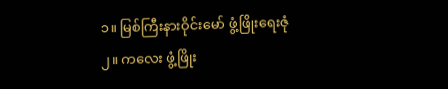၁။ မြစ်ကြီးနားဝိုင်းမော် ဖွံ့ဖြိုးရေးဇုံ
၂။ ကလေး ဖွံ့ဖြိုး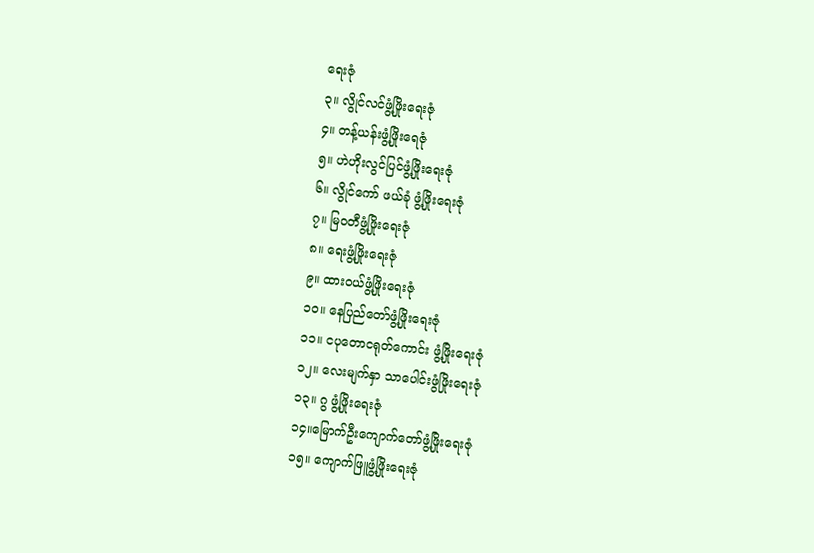ရေးဇုံ
၃။ လွိုင်လင်ဖွံ့ဖြိုးရေးဇုံ
၄။ တန့်ယန်းဖွံ့ဖြိုးရေဇုံ
၅။ ဟဲဟိုးလွင်ပြင်ဖွံ့ဖြိုးရေးဇုံ
၆။ လွိုင်ကော် ဖယ်ခုံ ဖွံ့ဖြိုးရေးဇုံ
၇။ မြဝတီဖွံ့ဖြိုးရေးဇုံ
၈။ ရေးဖွံ့ဖြိုးရေးဇုံ
၉။ ထားဝယ်ဖွံ့ဖြိုးရေးဇုံ
၁၀။ နေပြည်တော်ဖွံ့ဖြိုးရေးဇုံ
၁၁။ ငပုတောငရုတ်ကောင်း ဖွံ့ဖြိုးရေးဇုံ
၁၂။ လေးမျက်နှာ သာပေါင်းဖွံဖြိုးရေးဇုံ
၁၃။ ဂွ ဖွံ့ဖြိုးရေးဇုံ
၁၄။မြောက်ဦးကျောက်တော်ဖွံ့ဖြိုးရေးဇုံ
၁၅။ ကျောက်ဖြူဖွံ့ဖြိုးရေးဇုံ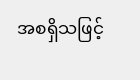အစရှိသဖြင့်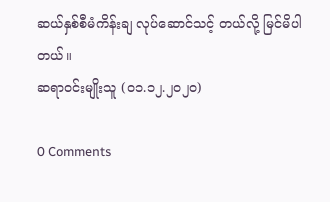ဆယ်နှစ်စီမံကိန်းချ လုပ်ဆောင်သင့် တယ်လို့ မြင်မိပါတယ်။
ဆရာဝင်းမျိုးသူ (၀၁.၁၂.၂၀၂၀)

0 Comments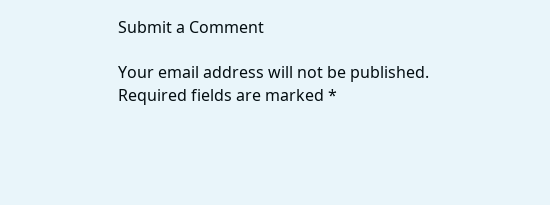Submit a Comment

Your email address will not be published. Required fields are marked *